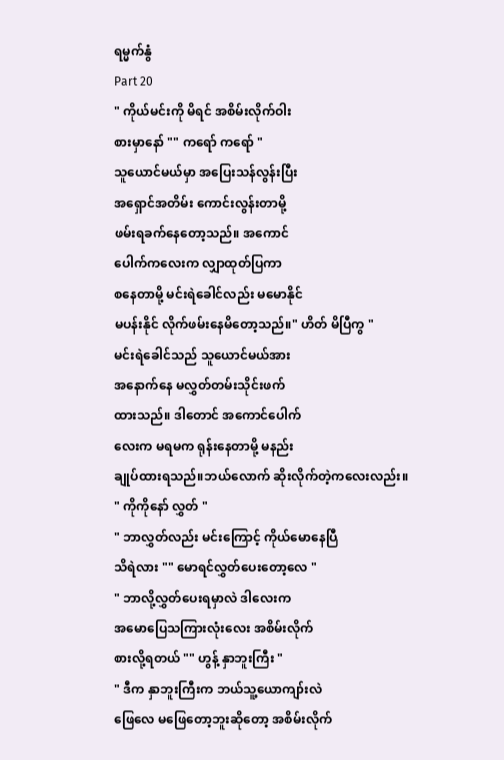ရမ္မက်နွံ
Part 20
" ကိုယ်မင်းကို မိရင် အစိမ်းလိုက်ဝါး
စားမှာနော် "" ကရော် ကရော် "
သူယောင်မယ်မှာ အပြေးသန်လွန်းပြီး
အရှောင်အတိမ်း ကောင်းလွန်းတာမို့
ဖမ်းရခက်နေတော့သည်။ အကောင်
ပေါက်ကလေးက လျှာထုတ်ပြကာ
စနေတာမို့ မင်းရဲခေါင်လည်း မမောနိုင်
မပန်းနိုင် လိုက်ဖမ်းနေမိတော့သည်။" ဟိတ် မိပြီကွ "
မင်းရဲခေါင်သည် သူယောင်မယ်အား
အနောက်နေ မလွှတ်တမ်းသိုင်းဖက်
ထားသည်။ ဒါတောင် အကောင်ပေါက်
လေးက မရမက ရုန်းနေတာမို့ မနည်း
ချုပ်ထားရသည်။ဘယ်လောက် ဆိုးလိုက်တဲ့ကလေးလည်း။
" ကိုကိုနော် လွှတ် "
" ဘာလွှတ်လည်း မင်းကြောင့် ကိုယ်မောနေပြီ
သိရဲလား "" မောရင်လွှတ်ပေးတော့လေ "
" ဘာလို့လွှတ်ပေးရမှာလဲ ဒါလေးက
အမောပြေသကြားလုံးလေး အစိမ်းလိုက်
စားလို့ရတယ် "" ဟွန့် နှာဘူးကြီး "
" ဒီက နှာဘူးကြီးက ဘယ်သူ့ယောကျာ်းလဲ
ဖြေလေ မဖြေတော့ဘူးဆိုတော့ အစိမ်းလိုက်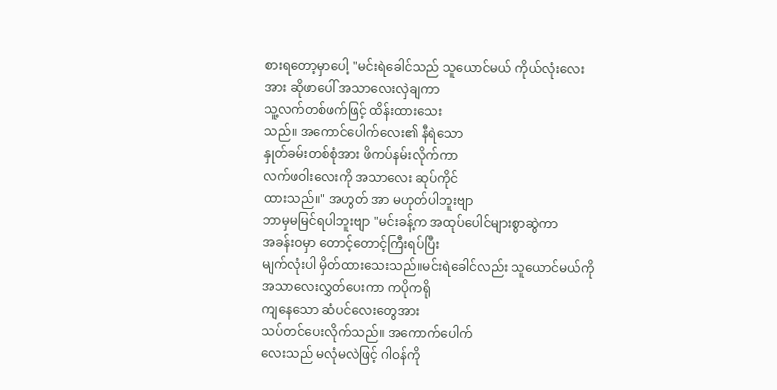စားရတော့မှာပေါ့ "မင်းရဲခေါင်သည် သူယောင်မယ် ကိုယ်လုံးလေး
အား ဆိုဖာပေါ် အသာလေးလှဲချကာ
သူ့လက်တစ်ဖက်ဖြင့် ထိန်းထားသေး
သည်။ အကောင်ပေါက်လေး၏ နီရဲသော
နှုတ်ခမ်းတစ်စုံအား ဖိကပ်နမ်းလိုက်ကာ
လက်ဖဝါးလေးကို အသာလေး ဆုပ်ကိုင်
ထားသည်။" အဟွတ် အာ မဟုတ်ပါဘူးဗျာ
ဘာမှမမြင်ရပါဘူးဗျာ "မင်းခန့်က အထုပ်ပေါင်များစွာဆွဲကာ
အခန်းဝမှာ တောင့်တောင့်ကြီးရပ်ပြီး
မျက်လုံးပါ မှိတ်ထားသေးသည်။မင်းရဲခေါင်လည်း သူယောင်မယ်ကို
အသာလေးလွှတ်ပေးကာ ကပိုကရို
ကျနေသော ဆံပင်လေးတွေအား
သပ်တင်ပေးလိုက်သည်။ အကောက်ပေါက်
လေးသည် မလုံမလဲဖြင့် ဂါဝန်ကို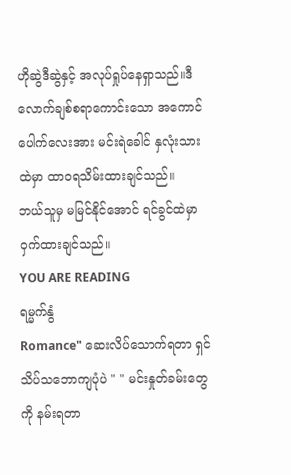ဟိုဆွဲဒီဆွဲနှင့် အလုပ်ရှုပ်နေရှာသည်။ဒီလောက်ချစ်စရာကောင်းသော အကောင်
ပေါက်လေးအား မင်းရဲခေါင် နှလုံးသား
ထဲမှာ ထာဝရသိမ်းထားချင်သည်။
ဘယ်သူမှ မမြင်နိုင်အောင် ရင်ခွင်ထဲမှာ
ဝှက်ထားချင်သည်။
YOU ARE READING
ရမ္မက်နွံ
Romance" ဆေးလိပ်သောက်ရတာ ရှင်သိပ်သဘောကျပုံပဲ " " မင်းနှုတ်ခမ်းတွေကို နမ်းရတာ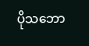ပိုသဘော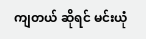ကျတယ် ဆိုရင် မင်းယုံ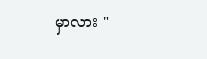မှာလား "